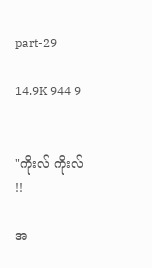part-29

14.9K 944 9


"ကိုးလ် ကိုးလ် !!

အ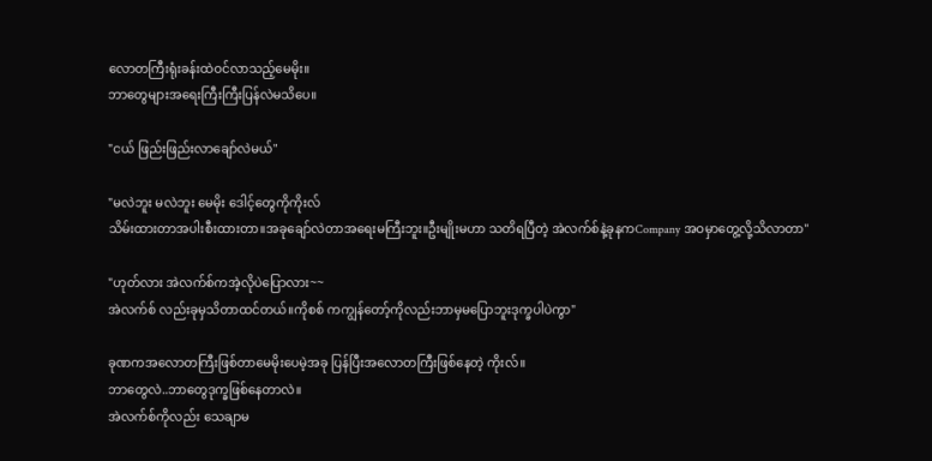လောတကြီးရုံးခန်းထဲဝင်လာသည့်မေမိုး။
ဘာတွေများအရေးကြီးကြီးပြန်လဲမသိပေ။

"ငယ် ဖြည်းဖြည်းလာချော်လဲမယ်"

"မလဲဘူး မလဲဘူး မေမိုး ဒေါင့်တွေကိုကိုးလ်
သိမ်းထားတာအပါးစီးထားတာ။အခုချော်လဲတာအရေးမကြီးဘူး။ဦးမျိုးမဟာ သတိရပြီတဲ့ အဲလက်စ်နဲ့ခုနကCompany အဝမှာတွေ့လို့သိလာတာ"

"ဟုတ်လား အဲလက်စ်ကအဲ့လိုပဲပြောလား~~
အဲလက်စ် လည်းခုမှသိတာထင်တယ်။ကိုစစ် ကကျွန်တော့်ကိုလည်းဘာမှမပြောဘူးဒုက္ခပါပဲကွာ"

ခုဏကအလောတကြီးဖြစ်တာမေမိုးပေမဲ့အခု ပြန်ပြီးအလောတကြီးဖြစ်နေတဲ့ ကိုးလ်။
ဘာတွေလဲ..ဘာတွေဒုက္ခဖြစ်နေတာလဲ။
အဲလက်စ်ကိုလည်း သေချာမ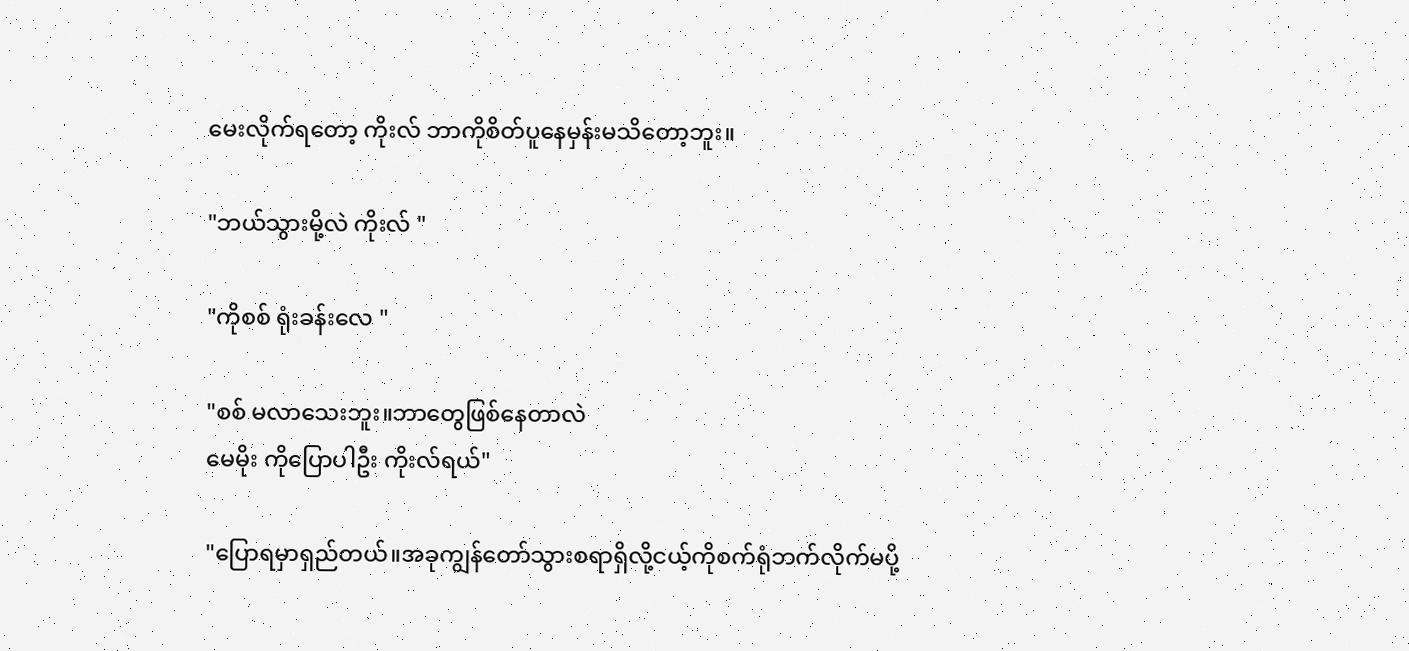မေးလိုက်ရတော့ ကိုးလ် ဘာကိုစိတ်ပူနေမှန်းမသိတော့ဘူး။

"ဘယ်သွားမို့လဲ ကိုးလ် "

"ကိုစစ် ရုံးခန်းလေ "

"စစ် မလာသေးဘူး။ဘာတွေဖြစ်နေတာလဲ
မေမိုး ကိုပြောပါဦး ကိုးလ်ရယ်"

"ပြောရမှာရှည်တယ်။အခုကျွန်တော်သွားစရာရှိလို့ငယ့်ကိုစက်ရုံဘက်လိုက်မပို့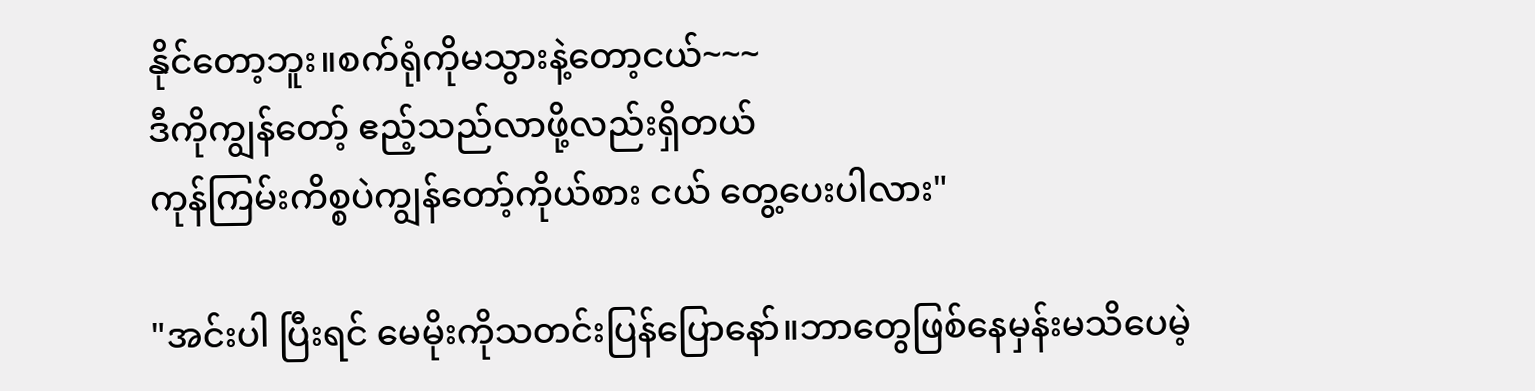နိုင်တော့ဘူး။စက်ရုံကိုမသွားနဲ့တော့ငယ်~~~
ဒီကိုကျွန်တော့် ဧည့်သည်လာဖို့လည်းရှိတယ်
ကုန်ကြမ်းကိစ္စပဲကျွန်တော့်ကိုယ်စား ငယ် တွေ့ပေးပါလား"

"အင်းပါ ပြီးရင် မေမိုးကိုသတင်းပြန်ပြောနော်။ဘာတွေဖြစ်နေမှန်းမသိပေမဲ့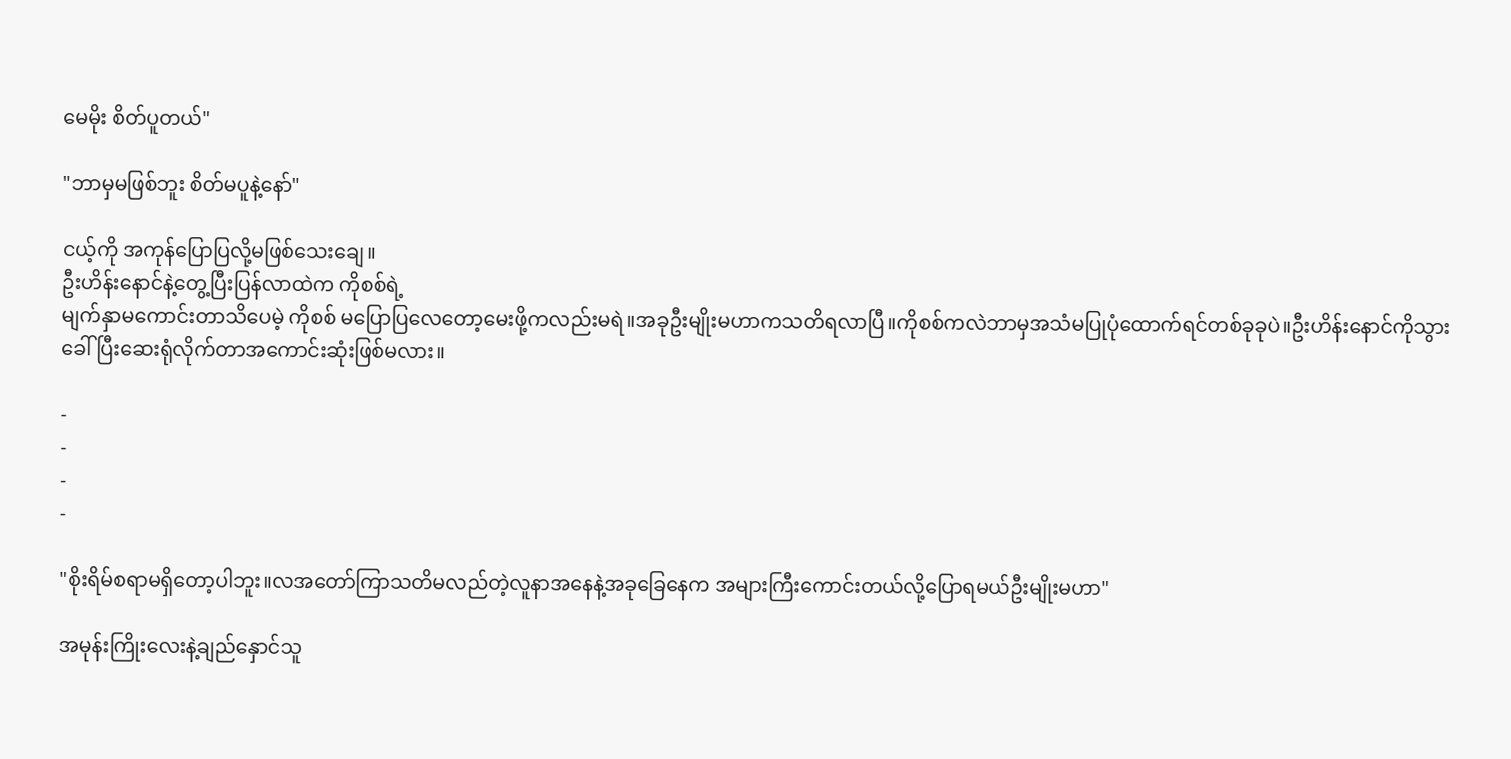မေမိုး စိတ်ပူတယ်"

"ဘာမှမဖြစ်ဘူး စိတ်မပူနဲ့နော်"

ငယ့်ကို အကုန်ပြောပြလို့မဖြစ်သေးချေ။
ဦးဟိန်းနောင်နဲ့တွေ့ပြီးပြန်လာထဲက ကိုစစ်ရဲ့
မျက်နှာမကောင်းတာသိပေမဲ့ ကိုစစ် မပြောပြလေတော့မေးဖို့ကလည်းမရဲ။အခုဦးမျိုးမဟာကသတိရလာပြီ။ကိုစစ်ကလဲဘာမှအသံမပြုပုံထောက်ရင်တစ်ခုခုပဲ။ဦးဟိန်းနောင်ကိုသွားခေါ်ပြီးဆေးရုံလိုက်တာအကောင်းဆုံးဖြစ်မလား။

-
-
-
-

"စိုးရိမ်စရာမရှိတော့ပါဘူး။လအတော်ကြာသတိမလည်တဲ့လူနာအနေနဲ့အခုခြေနေက အများကြီးကောင်းတယ်လို့ပြောရမယ်ဦးမျိုးမဟာ"

အမုန်းကြိုးလေးနဲ့ချည်နှောင်သူ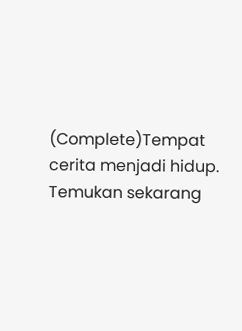(Complete)Tempat cerita menjadi hidup. Temukan sekarang